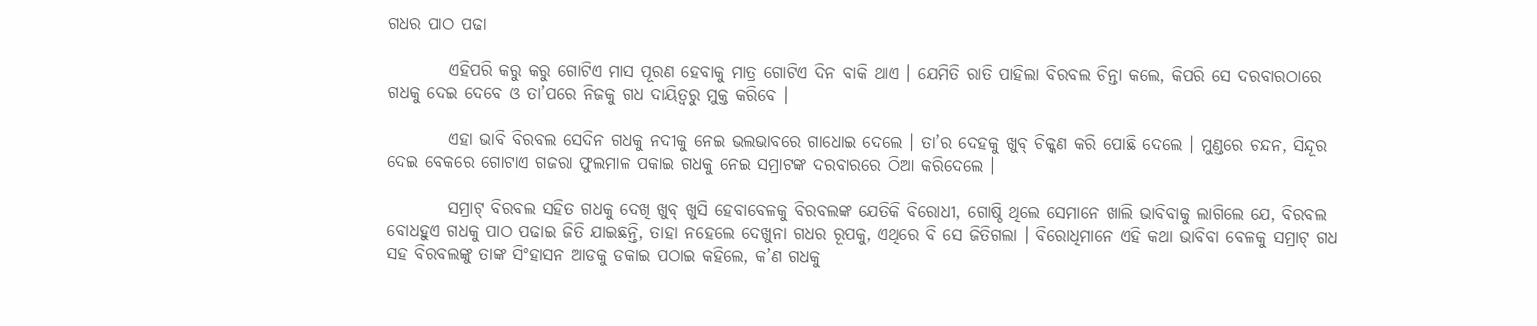ଗଧର ପାଠ ପଢା

         ଏହିପରି କରୁ କରୁ ଗୋଟିଏ ମାସ ପୂରଣ ହେବାକୁ ମାତ୍ର ଗୋଟିଏ ଦିନ ବାକି ଥାଏ । ଯେମିତି ରାତି ପାହିଲା ବିରବଲ ଚିନ୍ତା କଲେ, କିପରି ସେ ଦରବାରଠାରେ ଗଧକୁ ଦେଇ ଦେବେ ଓ ତା’ପରେ ନିଜକୁ ଗଧ ଦାୟିତ୍ୱରୁ ମୁକ୍ତ କରିବେ ।

         ଏହା ଭାବି ବିରବଲ ସେଦିନ ଗଧକୁ ନଦୀକୁ ନେଇ ଭଲଭାବରେ ଗାଧୋଇ ଦେଲେ । ତା’ର ଦେହକୁ ଖୁବ୍ ଚିକ୍କଣ କରି ପୋଛି ଦେଲେ । ମୁଣ୍ଡରେ ଚନ୍ଦନ, ସିନ୍ଦୂର ଦେଇ ବେକରେ ଗୋଟାଏ ଗଜରା ଫୁଲମାଳ ପକାଇ ଗଧକୁ ନେଇ ସମ୍ରାଟଙ୍କ ଦରବାରରେ ଠିଆ କରିଦେଲେ ।

         ସମ୍ରାଟ୍ ବିରବଲ ସହିତ ଗଧକୁ ଦେଖି ଖୁବ୍ ଖୁସି ହେବାବେଳକୁ ବିରବଲଙ୍କ ଯେତିକି ବିରୋଧୀ, ଗୋଷ୍ଠି ଥିଲେ ସେମାନେ ଖାଲି ଭାବିବାକୁ ଲାଗିଲେ ଯେ, ବିରବଲ ବୋଧହୁଏ ଗଧକୁ ପାଠ ପଢାଇ ଜିତି ଯାଇଛନ୍ତି, ତାହା ନହେଲେ ଦେଖୁନା ଗଧର ରୂପକୁ, ଏଥିରେ ବି ସେ ଜିତିଗଲା । ବିରୋଧିମାନେ ଏହି କଥା ଭାବିବା ବେଳକୁ ସମ୍ରାଟ୍ ଗଧ ସହ ବିରବଲଙ୍କୁ ତାଙ୍କ ସିଂହାସନ ଆଡକୁ ଡକାଇ ପଠାଇ କହିଲେ, କ’ଣ ଗଧକୁ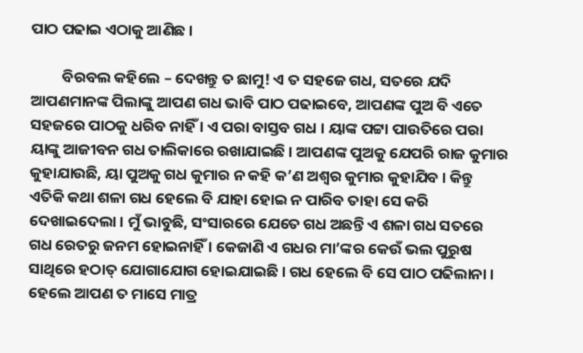ପାଠ ପଢାଇ ଏଠାକୁ ଆଣିଛ ।

         ବିରବଲ କହିଲେ – ଦେଖନ୍ତୁ ତ ଛାମୁ! ଏ ତ ସହଜେ ଗଧ, ସତରେ ଯଦି ଆପଣମାନଙ୍କ ପିଲାଙ୍କୁ ଆପଣ ଗଧ ଭାବି ପାଠ ପଢାଇବେ, ଆପଣଙ୍କ ପୁଅ ବି ଏତେ ସହଜରେ ପାଠକୁ ଧରିବ ନାହିଁ । ଏ ପରା ବାସ୍ତବ ଗଧ । ୟାଙ୍କ ପଟ୍ଟା ପାଉତିରେ ପରା ୟାଙ୍କୁ ଆଜୀବନ ଗଧ ତାଲିକାରେ ରଖାଯାଇଛି । ଆପଣଙ୍କ ପୁଅକୁ ଯେପରି ରାଜ କୁମାର କୁହାଯାଉଛି, ୟା ପୁଅକୁ ଗଧ କୁମାର ନ କହି କ’ଣ ଅଶ୍ୱର କୁମାର କୁହାଯିବ । କିନ୍ତୁ ଏତିକି କଥା ଶଳା ଗଧ ହେଲେ ବି ଯାହା ହୋଇ ନ ପାରିବ ତାହା ସେ କରି ଦେଖାଇଦେଲା । ମୁଁ ଭାବୁଛି, ସଂସାରରେ ଯେତେ ଗଧ ଅଛନ୍ତି ଏ ଶଳା ଗଧ ସତରେ ଗଧ ରେତରୁ ଜନମ ହୋଇନାହିଁ । କେଜାଣି ଏ ଗଧର ମା’ଙ୍କର କେଉଁ ଭଲ ପୁରୁଷ ସାଥିରେ ହଠାତ୍ ଯୋଗାଯୋଗ ହୋଇଯାଇଛି । ଗଧ ହେଲେ ବି ସେ ପାଠ ପଢିଲାନା । ହେଲେ ଆପଣ ତ ମାସେ ମାତ୍ର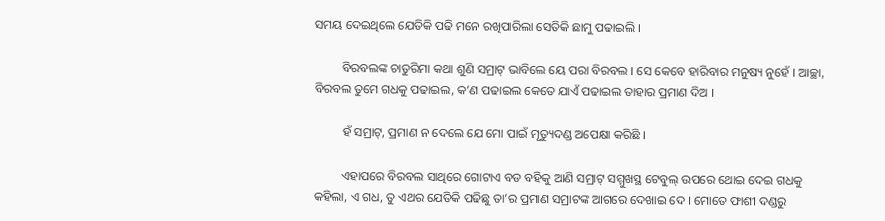ସମୟ ଦେଇଥିଲେ ଯେତିକି ପଢି ମନେ ରଖିପାରିଲା ସେତିକି ଛାମୁ ପଢାଇଲି ।

         ବିରବଲଙ୍କ ଚାତୁରିମା କଥା ଶୁଣି ସମ୍ରାଟ୍ ଭାବିଲେ ୟେ ପରା ବିରବଲ । ସେ କେବେ ହାରିବାର ମନୁଷ୍ୟ ନୁହେଁ । ଆଚ୍ଛା, ବିରବଲ ତୁମେ ଗଧକୁ ପଢାଇଲ, କ’ଣ ପଢାଇଲ କେତେ ଯାଏଁ ପଢାଇଲ ତାହାର ପ୍ରମାଣ ଦିଅ ।

         ହଁ ସମ୍ରାଟ୍, ପ୍ରମାଣ ନ ଦେଲେ ଯେ ମୋ ପାଇଁ ମୃତ୍ୟୁଦଣ୍ଡ ଅପେକ୍ଷା କରିଛି ।

         ଏହାପରେ ବିରବଲ ସାଥିରେ ଗୋଟାଏ ବଡ ବହିକୁ ଆଣି ସମ୍ରାଟ୍ ସମ୍ମୁଖସ୍ଥ ଟେବୁଲ୍ ଉପରେ ଥୋଇ ଦେଇ ଗଧକୁ କହିଲା, ଏ ଗଧ, ତୁ ଏଥର ଯେତିକି ପଢିଛୁ ତା’ର ପ୍ରମାଣ ସମ୍ରାଟଙ୍କ ଆଗରେ ଦେଖାଇ ଦେ । ମୋତେ ଫାଶୀ ଦଣ୍ଡରୁ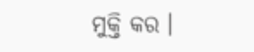ମୁକ୍ତି କର ।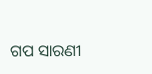ଗପ ସାରଣୀ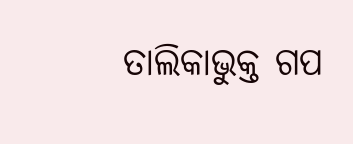ତାଲିକାଭୁକ୍ତ ଗପ